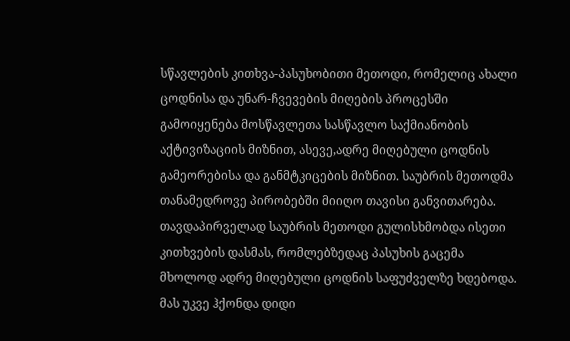სწავლების კითხვა-პასუხობითი მეთოდი, რომელიც ახალი ცოდნისა და უნარ-ჩვევების მიღების პროცესში გამოიყენება მოსწავლეთა სასწავლო საქმიანობის აქტივიზაციის მიზნით, ასევე,ადრე მიღებული ცოდნის გამეორებისა და განმტკიცების მიზნით. საუბრის მეთოდმა თანამედროვე პირობებში მიიღო თავისი განვითარება. თავდაპირველად საუბრის მეთოდი გულისხმობდა ისეთი კითხვების დასმას, რომლებზედაც პასუხის გაცემა მხოლოდ ადრე მიღებული ცოდნის საფუძველზე ხდებოდა. მას უკვე ჰქონდა დიდი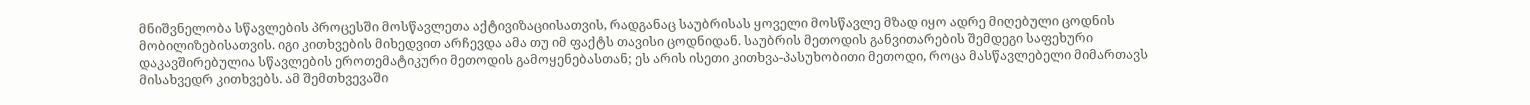მნიშვნელობა სწავლების პროცესში მოსწავლეთა აქტივიზაციისათვის, რადგანაც საუბრისას ყოველი მოსწავლე მზად იყო ადრე მიღებული ცოდნის მობილიზებისათვის. იგი კითხვების მიხედვით არჩევდა ამა თუ იმ ფაქტს თავისი ცოდნიდან. საუბრის მეთოდის განვითარების შემდეგი საფეხური დაკავშირებულია სწავლების ეროთემატიკური მეთოდის გამოყენებასთან; ეს არის ისეთი კითხვა-პასუხობითი მეთოდი, როცა მასწავლებელი მიმართავს მისახვედრ კითხვებს. ამ შემთხვევაში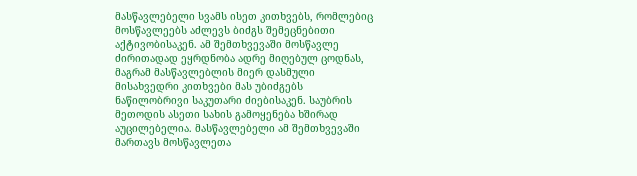მასწავლებელი სვამს ისეთ კითხვებს, რომლებიც მოსწავლეებს აძლევს ბიძგს შემეცნებითი აქტივობისაკენ. ამ შემთხვევაში მოსწავლე ძირითადად ეყრდნობა ადრე მიღებულ ცოდნას, მაგრამ მასწავლებლის მიერ დასმული მისახვედრი კითხვები მას უბიძგებს ნაწილობრივი საკუთარი ძიებისაკენ. საუბრის მეთოდის ასეთი სახის გამოყენება ხშირად აუცილებელია. მასწავლებელი ამ შემთხვევაში მართავს მოსწავლეთა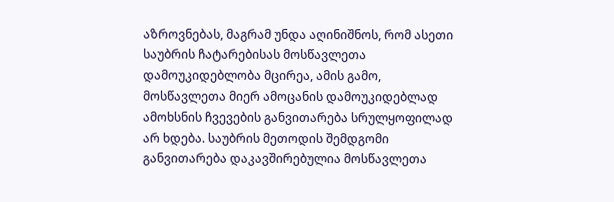აზროვნებას, მაგრამ უნდა აღინიშნოს, რომ ასეთი საუბრის ჩატარებისას მოსწავლეთა დამოუკიდებლობა მცირეა, ამის გამო, მოსწავლეთა მიერ ამოცანის დამოუკიდებლად ამოხსნის ჩვევების განვითარება სრულყოფილად არ ხდება. საუბრის მეთოდის შემდგომი განვითარება დაკავშირებულია მოსწავლეთა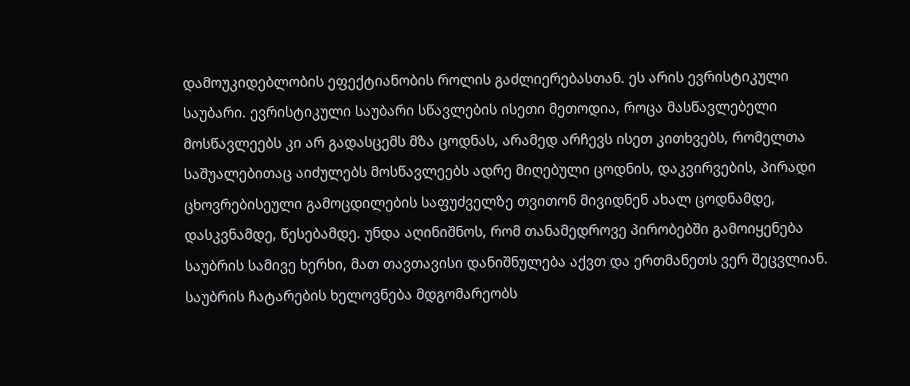დამოუკიდებლობის ეფექტიანობის როლის გაძლიერებასთან. ეს არის ევრისტიკული საუბარი. ევრისტიკული საუბარი სწავლების ისეთი მეთოდია, როცა მასწავლებელი მოსწავლეებს კი არ გადასცემს მზა ცოდნას, არამედ არჩევს ისეთ კითხვებს, რომელთა საშუალებითაც აიძულებს მოსწავლეებს ადრე მიღებული ცოდნის, დაკვირვების, პირადი ცხოვრებისეული გამოცდილების საფუძველზე თვითონ მივიდნენ ახალ ცოდნამდე, დასკვნამდე, წესებამდე. უნდა აღინიშნოს, რომ თანამედროვე პირობებში გამოიყენება საუბრის სამივე ხერხი, მათ თავთავისი დანიშნულება აქვთ და ერთმანეთს ვერ შეცვლიან. საუბრის ჩატარების ხელოვნება მდგომარეობს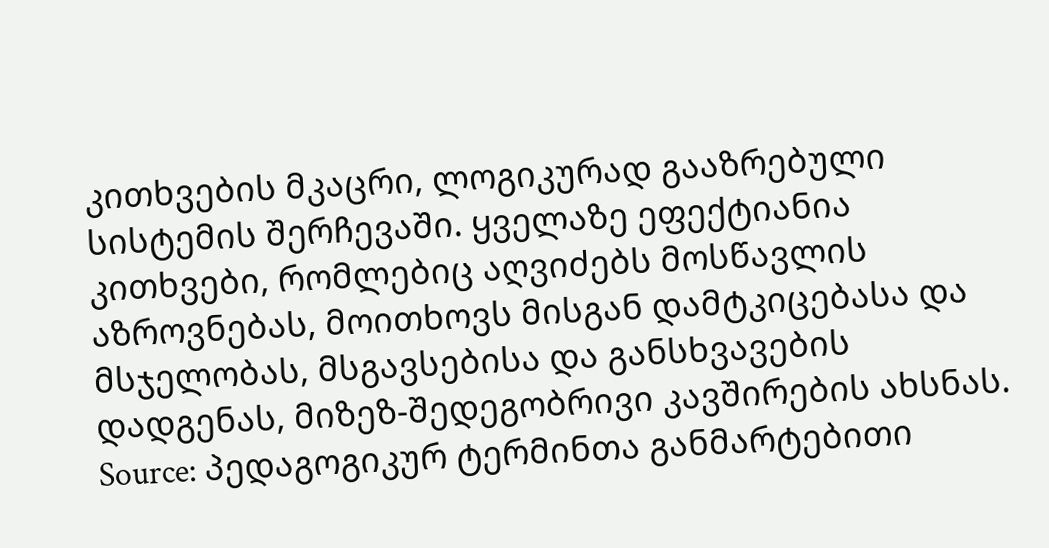კითხვების მკაცრი, ლოგიკურად გააზრებული სისტემის შერჩევაში. ყველაზე ეფექტიანია კითხვები, რომლებიც აღვიძებს მოსწავლის აზროვნებას, მოითხოვს მისგან დამტკიცებასა და მსჯელობას, მსგავსებისა და განსხვავების დადგენას, მიზეზ-შედეგობრივი კავშირების ახსნას.
Source: პედაგოგიკურ ტერმინთა განმარტებითი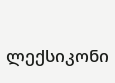ლექსიკონი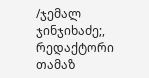/ჯემალ ჯინჯიხაძე;, რედაქტორი თამაზ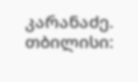კარანაძე. თბილისი: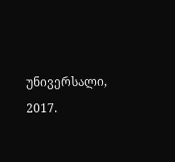უნივერსალი, 2017.